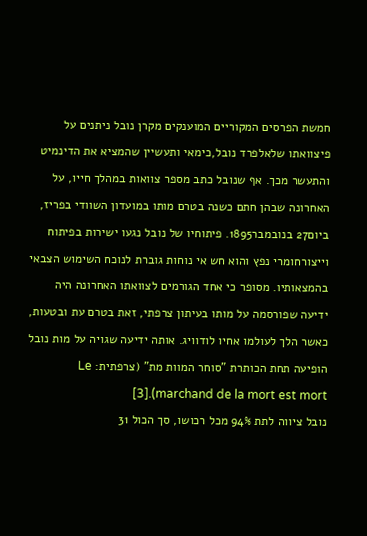חמשת הפרסים המקוריים המוענקים מקרן נובל ניתנים על פיצוואתו שלאלפרד נובל,כימאי ותעשיין שהמציא את הדינמיט והתעשר מכך. אף שנובל כתב מספר צוואות במהלך חייו, על האחרונה שבהן חתם כשנה בטרם מותו במועדון השוודי בפריז, ביום27 בנובמבר1895. פיתוחיו של נובל נגעו ישירות בפיתוח וייצורחומרי נפץ והוא חש אי נוחות גוברת לנוכח השימוש הצבאי בהמצאותיו. מסופר כי אחד הגורמים לצוואתו האחרונה היה ידיעה שפורסמה על מותו בעיתון צרפתי, זאת בטרם עת ובטעות, כאשר הלך לעולמו אחיו לודוויג. אותה ידיעה שגויה על מות נובל הופיעה תחת הכותרת "סוחר המוות מת" (צרפתית: Le marchand de la mort est mort).[3]
נובל ציווה לתת 94% מכל רכושו, סך הכול 31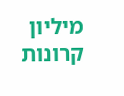מיליון קרונות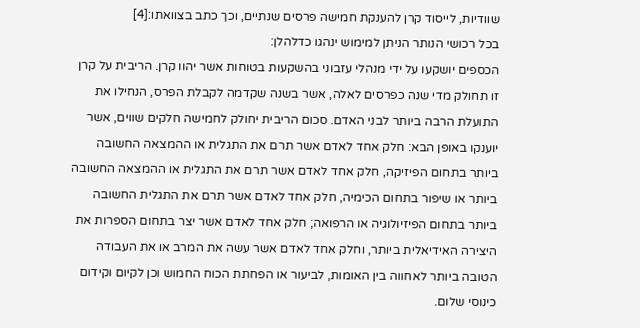שוודיות, לייסוד קרן להענקת חמישה פרסים שנתיים, וכך כתב בצוואתו:[4]
בכל רכושי הנותר הניתן למימוש ינהגו כדלהלן:
הכספים יושקעו על ידי מנהלי עזבוני בהשקעות בטוחות אשר יהוו קרן. הריבית על קרן זו תחולק מדי שנה כפרסים לאלה, אשר בשנה שקדמה לקבלת הפרס, הנחילו את התועלת הרבה ביותר לבני האדם. סכום הריבית יחולק לחמישה חלקים שווים, אשר יוענקו באופן הבא: חלק אחד לאדם אשר תרם את התגלית או ההמצאה החשובה ביותר בתחום הפיזיקה, חלק אחד לאדם אשר תרם את התגלית או ההמצאה החשובה ביותר או שיפור בתחום הכימיה, חלק אחד לאדם אשר תרם את התגלית החשובה ביותר בתחום הפיזיולוגיה או הרפואה; חלק אחד לאדם אשר יצר בתחום הספרות את היצירה האידיאלית ביותר, וחלק אחד לאדם אשר עשה את המרב או את העבודה הטובה ביותר לאחווה בין האומות, לביעור או הפחתת הכוח החמוש וכן לקיום וקידום כינוסי שלום.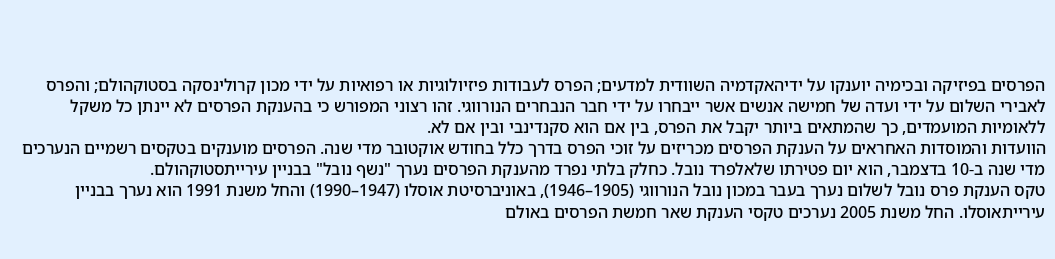הפרסים בפיזיקה ובכימיה יוענקו על ידיהאקדמיה השוודית למדעים; הפרס לעבודות פיזיולוגיות או רפואיות על ידי מכון קרולינסקה בסטוקהולם; והפרס לאבירי השלום על ידי ועדה של חמישה אנשים אשר ייבחרו על ידי חבר הנבחרים הנורווגי. זהו רצוני המפורש כי בהענקת הפרסים לא יינתן כל משקל ללאומיות המועמדים, כך שהמתאים ביותר יקבל את הפרס, בין אם הוא סקנדינבי ובין אם לא.
הוועדות והמוסדות האחראים על הענקת הפרסים מכריזים על זוכי הפרס בדרך כלל בחודש אוקטובר מדי שנה. הפרסים מוענקים בטקסים רשמיים הנערכים מדי שנה ב-10 בדצמבר, הוא יום פטירתו שלאלפרד נובל. כחלק בלתי נפרד מהענקת הפרסים נערך "נשף נובל" בבניין עירייתסטוקהולם.
טקס הענקת פרס נובל לשלום נערך בעבר במכון נובל הנורווגי (1905–1946), באוניברסיטת אוסלו (1947–1990) והחל משנת 1991 הוא נערך בבניין עירייתאוסלו. החל משנת 2005 נערכים טקסי הענקת שאר חמשת הפרסים באולם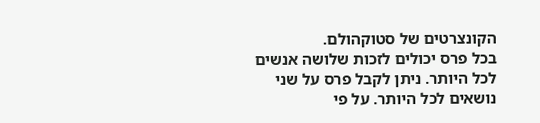הקונצרטים של סטוקהולם.
בכל פרס יכולים לזכות שלושה אנשים לכל היותר. ניתן לקבל פרס על שני נושאים לכל היותר. על פי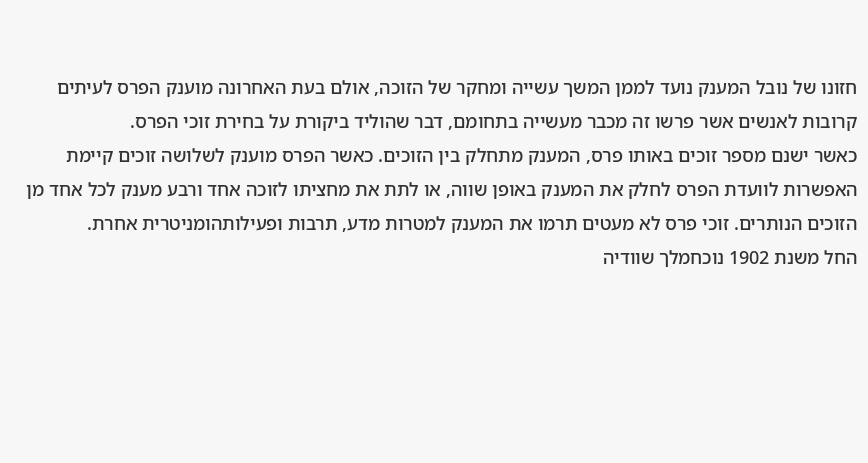חזונו של נובל המענק נועד לממן המשך עשייה ומחקר של הזוכה, אולם בעת האחרונה מוענק הפרס לעיתים קרובות לאנשים אשר פרשו זה מכבר מעשייה בתחומם, דבר שהוליד ביקורת על בחירת זוכי הפרס.
כאשר ישנם מספר זוכים באותו פרס, המענק מתחלק בין הזוכים. כאשר הפרס מוענק לשלושה זוכים קיימת האפשרות לוועדת הפרס לחלק את המענק באופן שווה, או לתת את מחציתו לזוכה אחד ורבע מענק לכל אחד מן הזוכים הנותרים. זוכי פרס לא מעטים תרמו את המענק למטרות מדע, תרבות ופעילותהומניטרית אחרת.
החל משנת 1902 נוכחמלך שוודיה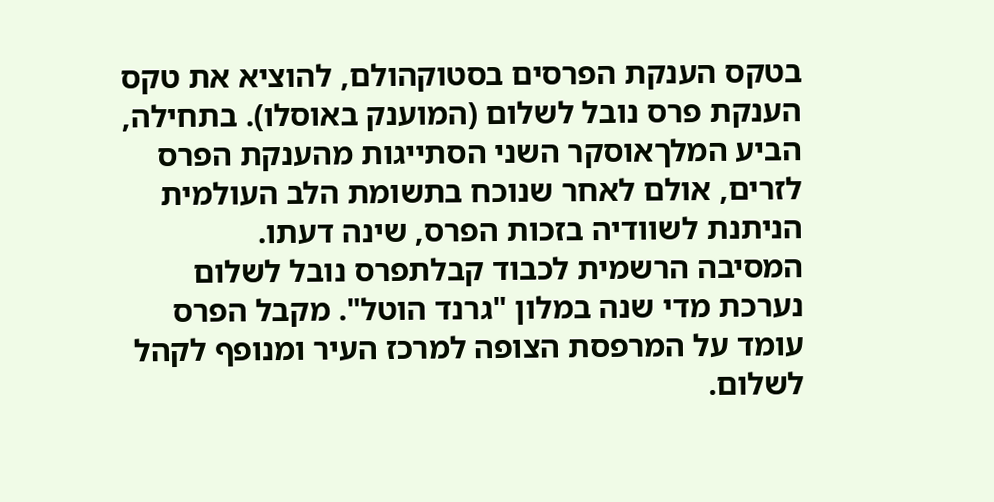בטקס הענקת הפרסים בסטוקהולם, להוציא את טקס הענקת פרס נובל לשלום (המוענק באוסלו). בתחילה, הביע המלךאוסקר השני הסתייגות מהענקת הפרס לזרים, אולם לאחר שנוכח בתשומת הלב העולמית הניתנת לשוודיה בזכות הפרס, שינה דעתו.
המסיבה הרשמית לכבוד קבלתפרס נובל לשלום נערכת מדי שנה במלון "גרנד הוטל". מקבל הפרס עומד על המרפסת הצופה למרכז העיר ומנופף לקהל לשלום.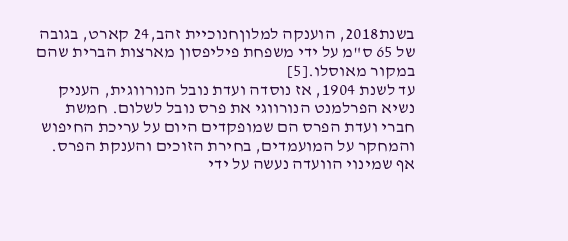בשנת2018, הוענקה למלוןחנוכיית זהב,24 קארט, בגובה של 65 ס"מ על ידי משפחת פיליפסון מארצות הברית שהם במקור מאוסלו.[5]
עד לשנת 1904, אז נוסדה ועדת נובל הנורווגית, העניק נשיא הפרלמנט הנורווגי את פרס נובל לשלום. חמשת חברי ועדת הפרס הם שמופקדים היום על עריכת החיפוש והמחקר על המועמדים, בחירת הזוכים והענקת הפרס. אף שמינוי הוועדה נעשה על ידי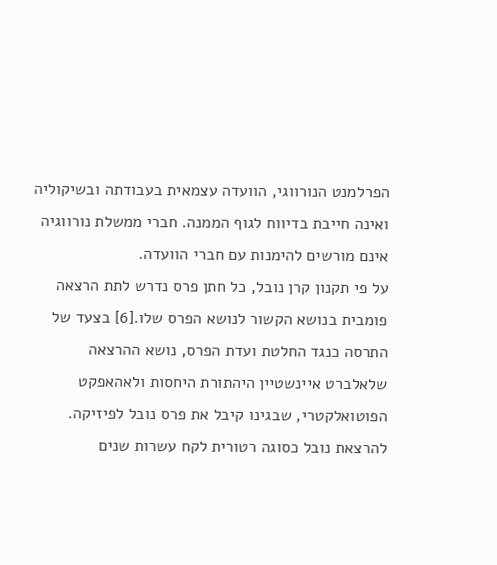הפרלמנט הנורווגי, הוועדה עצמאית בעבודתה ובשיקוליה ואינה חייבת בדיווח לגוף הממנה. חברי ממשלת נורווגיה אינם מורשים להימנות עם חברי הוועדה.
על פי תקנון קרן נובל, כל חתן פרס נדרש לתת הרצאה פומבית בנושא הקשור לנושא הפרס שלו.[6] בצעד של התרסה כנגד החלטת ועדת הפרס, נושא ההרצאה שלאלברט איינשטיין היהתורת היחסות ולאהאפקט הפוטואלקטרי, שבגינו קיבל את פרס נובל לפיזיקה. להרצאת נובל כסוגה רטורית לקח עשרות שנים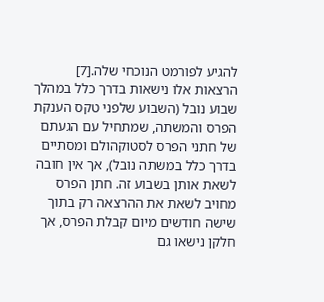להגיע לפורמט הנוכחי שלה.[7] הרצאות אלו נישאות בדרך כלל במהלך שבוע נובל (השבוע שלפני טקס הענקת הפרס והמשתה, שמתחיל עם הגעתם של חתני הפרס לסטוקהולם ומסתיים בדרך כלל במשתה נובל), אך אין חובה לשאת אותן בשבוע זה. חתן הפרס מחויב לשאת את ההרצאה רק בתוך שישה חודשים מיום קבלת הפרס, אך חלקן נישאו גם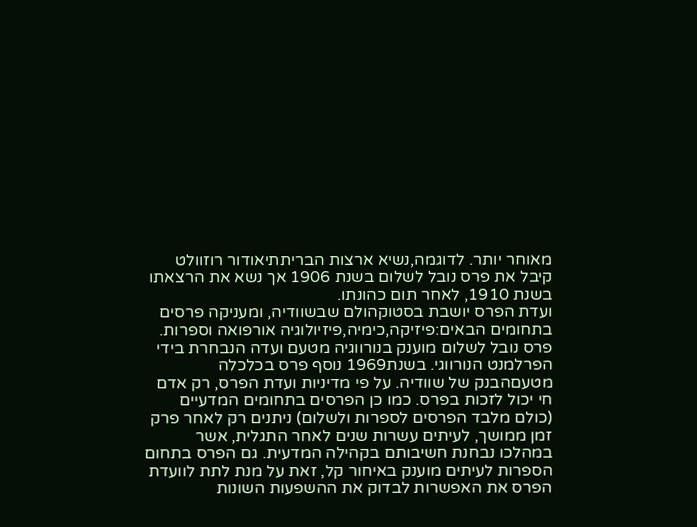מאוחר יותר. לדוגמה,נשיא ארצות הבריתתיאודור רוזוולט קיבל את פרס נובל לשלום בשנת 1906 אך נשא את הרצאתו בשנת 1910, לאחר תום כהונתו.
ועדת הפרס יושבת בסטוקהולם שבשוודיה, ומעניקה פרסים בתחומים הבאים:פיזיקה,כימיה,פיזיולוגיה אורפואה וספרות. פרס נובל לשלום מוענק בנורווגיה מטעם ועדה הנבחרת בידי הפרלמנט הנורווגי. בשנת1969 נוסף פרס בכלכלה מטעםהבנק של שוודיה. על פי מדיניות ועדת הפרס, רק אדם חי יכול לזכות בפרס. כמו כן הפרסים בתחומים המדעיים (כולם מלבד הפרסים לספרות ולשלום) ניתנים רק לאחר פרק זמן ממושך, לעיתים עשרות שנים לאחר התגלית, אשר במהלכו נבחנת חשיבותם בקהילה המדעית. גם הפרס בתחום הספרות לעיתים מוענק באיחור קל, זאת על מנת לתת לוועדת הפרס את האפשרות לבדוק את ההשפעות השונות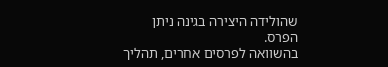שהולידה היצירה בגינה ניתן הפרס.
בהשוואה לפרסים אחרים, תהליך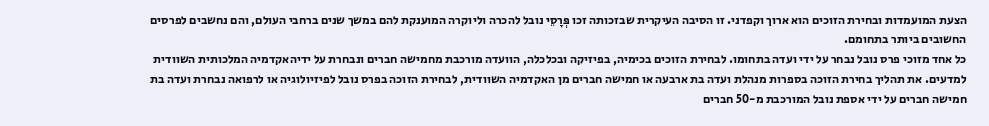הצעת המועמדות ובחירת הזוכים הוא ארוך וקפדני. זו הסיבה העיקרית שבזכותה זכו פְּרָסֵי נובל להכרה וליוקרה המוענקת להם במשך שנים ברחבי העולם, והם נחשבים לפרסים החשובים ביותר בתחומם.
כל אחד מזוכי פרס נובל נבחר על ידי ועדה בתחומו. לבחירת הזוכים בכימיה, בפיזיקה ובכלכלה, הוועדה מורכבת מחמישה חברים ונבחרת על ידיהאקדמיה המלכותית השוודית למדעים. את תהליך בחירת הזוכה בספרות מנהלת ועדה בת ארבעה או חמישה חברים מן האקדמיה השוודית, לבחירת הזוכה בפרס נובל לפיזיולוגיה או לרפואה נבחרת ועדה בת חמישה חברים על ידי אספת נובל המורכבת מ-50 חברים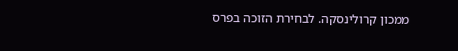ממכון קרולינסקה. לבחירת הזוכה בפרס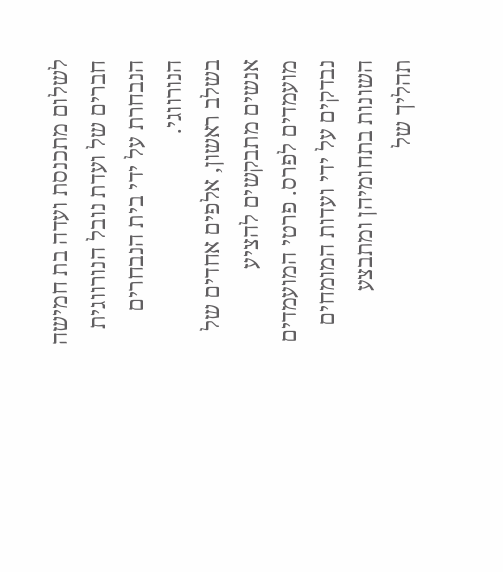לשלום מתכנסת ועדה בת חמישה חברים של ועדת נובל הנורווגית הנבחרת על ידי בית הנבחרים הנורווגי.
בשלב ראשון, אלפים אחדים של אנשים מתבקשים להציע מועמדים לפרס. פרטי המועמדים נבדקים על ידי ועדות המומחים השונות בתחומיהן ומתבצע תהליך של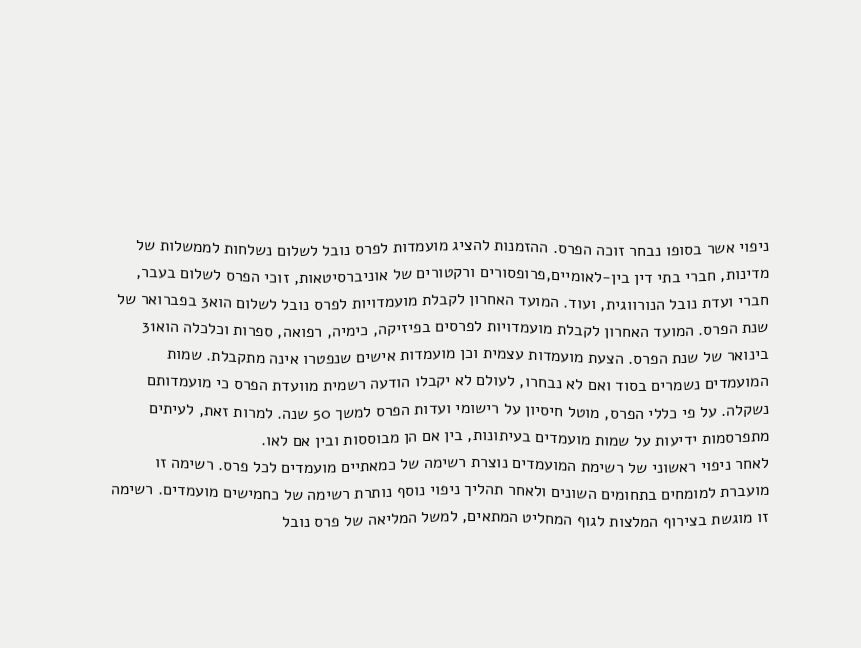ניפוי אשר בסופו נבחר זוכה הפרס. ההזמנות להציג מועמדות לפרס נובל לשלום נשלחות לממשלות של מדינות, חברי בתי דין בין-לאומיים,פרופסורים ורקטורים של אוניברסיטאות, זוכי הפרס לשלום בעבר, חברי ועדת נובל הנורווגית, ועוד. המועד האחרון לקבלת מועמדויות לפרס נובל לשלום הוא3 בפברואר של שנת הפרס. המועד האחרון לקבלת מועמדויות לפרסים בפיזיקה, כימיה, רפואה, ספרות וכלכלה הוא31 בינואר של שנת הפרס. הצעת מועמדות עצמית וכן מועמדות אישים שנפטרו אינה מתקבלת. שמות המועמדים נשמרים בסוד ואם לא נבחרו, לעולם לא יקבלו הודעה רשמית מוועדת הפרס כי מועמדותם נשקלה. על פי כללי הפרס, מוטל חיסיון על רישומי ועדות הפרס למשך 50 שנה. למרות זאת, לעיתים מתפרסמות ידיעות על שמות מועמדים בעיתונות, בין אם הן מבוססות ובין אם לאו.
לאחר ניפוי ראשוני של רשימת המועמדים נוצרת רשימה של כמאתיים מועמדים לכל פרס. רשימה זו מועברת למומחים בתחומים השונים ולאחר תהליך ניפוי נוסף נותרת רשימה של כחמישים מועמדים. רשימה זו מוגשת בצירוף המלצות לגוף המחליט המתאים, למשל המליאה של פרס נובל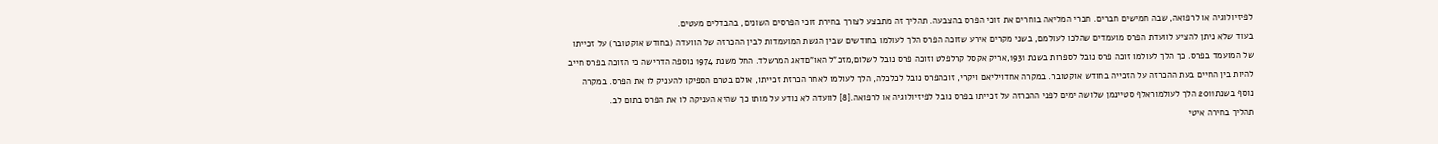לפיזיולוגיה או לרפואה, שבה חמישים חברים. חברי המליאה בוחרים את זוכי הפרס בהצבעה. תהליך זה מתבצע לצורך בחירת זוכי הפרסים השונים, בהבדלים מעטים.
בעוד שלא ניתן להציע לוועדת הפרס מועמדים שהלכו לעולמם, בשני מקרים אירע שזוכה הפרס הלך לעולמו בחודשים שבין הגשת המועמדות לבין ההכרזה של הוועדה (בחודש אוקטובר) על זכייתו של המועמד בפרס. כך הלך לעולמו זוכה פרס נובל לספרות בשנת 1931,אריק אקסל קרלפלט וזוכה פרס נובל לשלום,מזכ"ל האו"םדאג המרשלד. החל משנת 1974 נוספה הדרישה כי הזוכה בפרס חייב להיות בין החיים בעת ההכרזה על הזכייה בחודש אוקטובר. במקרה אחדויליאם ויקרי, זוכהפרס נובל לכלכלה, הלך לעולמו לאחר הכרזת זכייתו, אולם בטרם הספיקו להעניק לו את הפרס. במקרה נוסף בשנת2011 הלך לעולמוראלף סטיינמן שלושה ימים לפני ההכרזה על זכייתו בפרס נובל לפיזיולוגיה או לרפואה.[8] לוועדה לא נודע על מותו כך שהיא העניקה לו את הפרס בתום לב.
תהליך בחירה איטי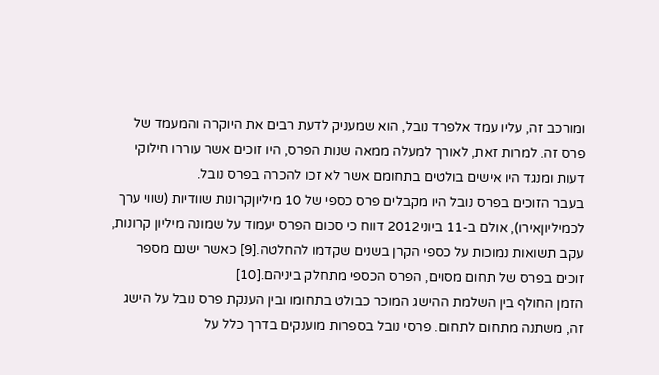ומורכב זה, עליו עמד אלפרד נובל, הוא שמעניק לדעת רבים את היוקרה והמעמד של פרס זה. למרות זאת, לאורך למעלה ממאה שנות הפרס, היו זוכים אשר עוררו חילוקי דעות ומנגד היו אישים בולטים בתחומם אשר לא זכו להכרה בפרס נובל.
בעבר הזוכים בפרס נובל היו מקבלים פרס כספי של 10 מיליוןקרונות שוודיות (שווי ערך לכמיליוןאירו), אולם ב-11 ביוני2012 דווח כי סכום הפרס יעמוד על שמונה מיליון קרונות, עקב תשואות נמוכות על כספי הקרן בשנים שקדמו להחלטה.[9] כאשר ישנם מספר זוכים בפרס של תחום מסוים, הפרס הכספי מתחלק ביניהם.[10]
הזמן החולף בין השלמת ההישג המוכר כבולט בתחומו ובין הענקת פרס נובל על הישג זה, משתנה מתחום לתחום. פרסי נובל בספרות מוענקים בדרך כלל על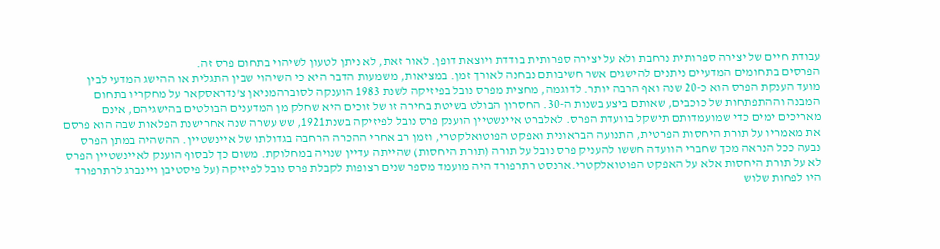עבודת חיים של יצירה ספרותית נרחבת ולא על יצירה ספרותית בודדת ויוצאת דופן. לאור זאת, לא ניתן לטעון לשיהוי בתחום פרס זה.
הפרסים בתחומים המדעיים ניתנים להישגים אשר חשיבותם נבחנה לאורך זמן. במציאות, משמעות הדבר היא כי השיהוי שבין התגלית או ההישג המדעי לבין מועד הענקת הפרס הוא כ-20 שנה ואף הרבה יותר. לדוגמה, מחצית מפרס נובל בפיזיקה לשנת 1983 הוענקה לסוברהמניאן צ'נדראסקאר על מחקריו בתחום המבנה וההתפתחות של כוכבים, שאותם ביצע בשנות ה-30. החסרון הבולט בשיטת בחירה זו של זוכים היא שחלק מן המדענים הבולטים בהישגיהם, אינם מאריכים ימים כדי שמועמדותם תישקל בוועדת הפרס. לאלברט איינשטיין הוענק פרס נובל לפיזיקה בשנת1921, שש עשרה שנה אחרישנת הפלאות שבה הוא פרסם את מאמריו על תורת היחסות הפרטית, התנועה הבראונית ואפקט הפוטואלקטרי, וזמן רב אחרי ההכרה הרחבה בגדולתו של איינשטיין. ההשהיה במתן הפרס נבעה ככל הנראה מכך שחברי הוועדה חששו להעניק פרס נובל על תורה (תורת היחסות) שהייתה עדיין שנויה במחלוקת. משום כך לבסוף הוענק לאיינשטיין הפרס לא על תורת היחסות אלא על האפקט הפוטואלקטרי.ארנסט רתרפורד היה מועמד מספר שנים רצופות לקבלת פרס נובל לפיזיקה (על פיסטיבן ויינברג לרתרפורד היו לפחות שלוש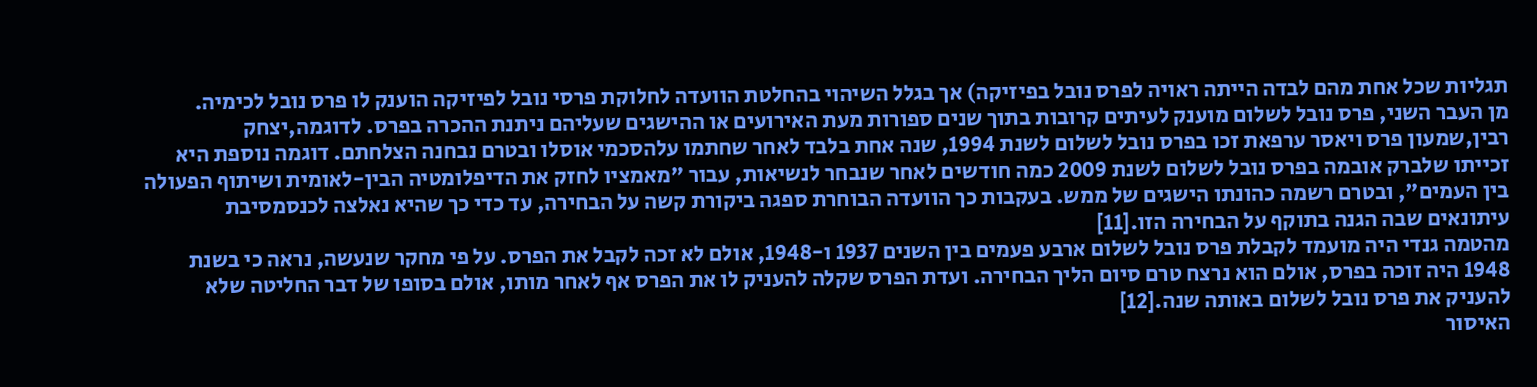תגליות שכל אחת מהם לבדה הייתה ראויה לפרס נובל בפיזיקה) אך בגלל השיהוי בהחלטת הוועדה לחלוקת פרסי נובל לפיזיקה הוענק לו פרס נובל לכימיה.
מן העבר השני, פרס נובל לשלום מוענק לעיתים קרובות בתוך שנים ספורות מעת האירועים או ההישגים שעליהם ניתנת ההכרה בפרס. לדוגמה,יצחק רבין,שמעון פרס ויאסר ערפאת זכו בפרס נובל לשלום לשנת 1994, שנה אחת בלבד לאחר שחתמו עלהסכמי אוסלו ובטרם נבחנה הצלחתם. דוגמה נוספת היא זכייתו שלברק אובמה בפרס נובל לשלום לשנת 2009 כמה חודשים לאחר שנבחר לנשיאות, עבור "מאמציו לחזק את הדיפלומטיה הבין-לאומית ושיתוף הפעולה בין העמים", ובטרם רשמה כהונתו הישגים של ממש. בעקבות כך הוועדה הבוחרת ספגה ביקורת קשה על הבחירה, עד כדי כך שהיא נאלצה לכנסמסיבת עיתונאים שבה הגנה בתוקף על הבחירה הזו.[11]
מהטמה גנדי היה מועמד לקבלת פרס נובל לשלום ארבע פעמים בין השנים 1937 ו-1948, אולם לא זכה לקבל את הפרס. על פי מחקר שנעשה, נראה כי בשנת 1948 היה זוכה בפרס, אולם הוא נרצח טרם סיום הליך הבחירה. ועדת הפרס שקלה להעניק לו את הפרס אף לאחר מותו, אולם בסופו של דבר החליטה שלא להעניק את פרס נובל לשלום באותה שנה.[12]
האיסור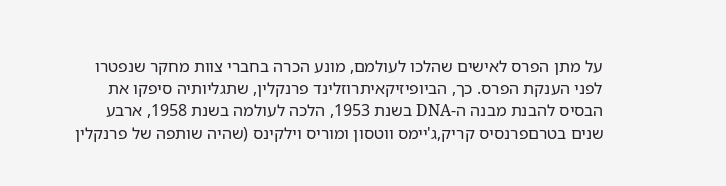על מתן הפרס לאישים שהלכו לעולמם, מונע הכרה בחברי צוות מחקר שנפטרו לפני הענקת הפרס. כך, הביופיזיקאיתרוזלינד פרנקלין, שתגליותיה סיפקו את הבסיס להבנת מבנה ה-DNA בשנת 1953, הלכה לעולמה בשנת 1958, ארבע שנים בטרםפרנסיס קריק,ג'יימס ווטסון ומוריס וילקינס (שהיה שותפה של פרנקלין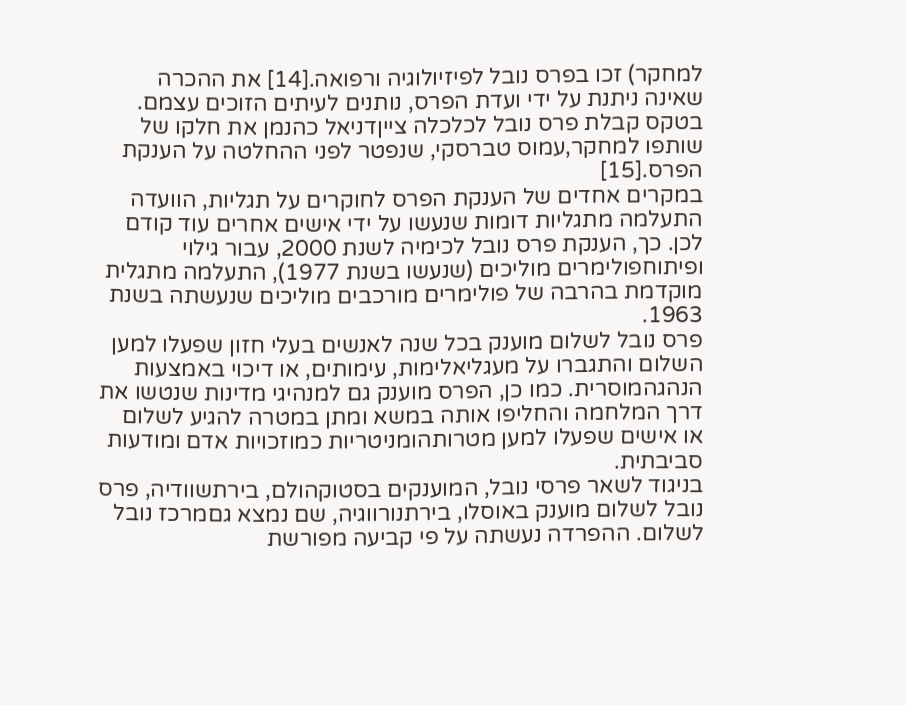למחקר) זכו בפרס נובל לפיזיולוגיה ורפואה.[14] את ההכרה שאינה ניתנת על ידי ועדת הפרס, נותנים לעיתים הזוכים עצמם. בטקס קבלת פרס נובל לכלכלה צייןדניאל כהנמן את חלקו של שותפו למחקר,עמוס טברסקי, שנפטר לפני ההחלטה על הענקת הפרס.[15]
במקרים אחדים של הענקת הפרס לחוקרים על תגליות, הוועדה התעלמה מתגליות דומות שנעשו על ידי אישים אחרים עוד קודם לכן. כך, הענקת פרס נובל לכימיה לשנת 2000, עבור גילוי ופיתוחפולימרים מוליכים (שנעשו בשנת 1977), התעלמה מתגלית מוקדמת בהרבה של פולימרים מורכבים מוליכים שנעשתה בשנת 1963.
פרס נובל לשלום מוענק בכל שנה לאנשים בעלי חזון שפעלו למען השלום והתגברו על מעגליאלימות, עימותים, או דיכוי באמצעות הנהגהמוסרית. כמו כן, הפרס מוענק גם למנהיגי מדינות שנטשו את דרך המלחמה והחליפו אותה במשא ומתן במטרה להגיע לשלום או אישים שפעלו למען מטרותהומניטריות כמוזכויות אדם ומודעות סביבתית.
בניגוד לשאר פרסי נובל, המוענקים בסטוקהולם, בירתשוודיה, פרס נובל לשלום מוענק באוסלו, בירתנורווגיה, שם נמצא גםמרכז נובל לשלום. ההפרדה נעשתה על פי קביעה מפורשת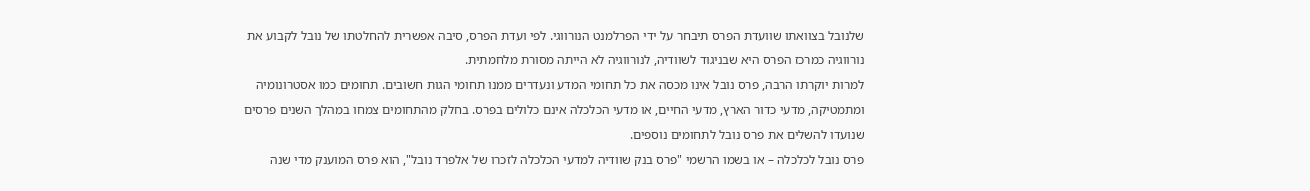שלנובל בצוואתו שוועדת הפרס תיבחר על ידי הפרלמנט הנורווגי. לפי ועדת הפרס, סיבה אפשרית להחלטתו של נובל לקבוע את נורווגיה כמרכז הפרס היא שבניגוד לשוודיה, לנורווגיה לא הייתה מסורת מלחמתית.
למרות יוקרתו הרבה, פרס נובל אינו מכסה את כל תחומי המדע ונעדרים ממנו תחומי הגות חשובים. תחומים כמו אסטרונומיה ומתמטיקה, מדעי כדור הארץ, מדעי החיים, או מדעי הכלכלה אינם כלולים בפרס. בחלק מהתחומים צמחו במהלך השנים פרסים שנועדו להשלים את פרס נובל לתחומים נוספים.
פרס נובל לכלכלה – או בשמו הרשמי "פרס בנק שוודיה למדעי הכלכלה לזכרו של אלפרד נובל", הוא פרס המוענק מדי שנה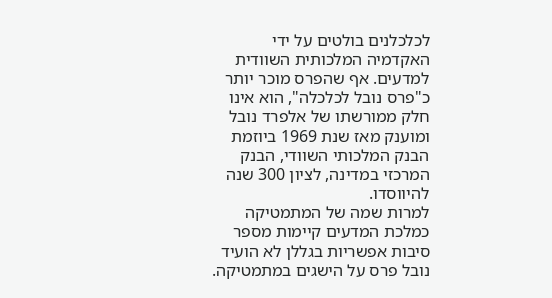לכלכלנים בולטים על ידי האקדמיה המלכותית השוודית למדעים. אף שהפרס מוכר יותר כ"פרס נובל לכלכלה", הוא אינו חלק ממורשתו של אלפרד נובל ומוענק מאז שנת 1969 ביוזמת הבנק המלכותי השוודי, הבנק המרכזי במדינה, לציון 300 שנה להיווסדו.
למרות שמה של המתמטיקה כמלכת המדעים קיימות מספר סיבות אפשריות בגללן לא הועיד נובל פרס על הישגים במתמטיקה.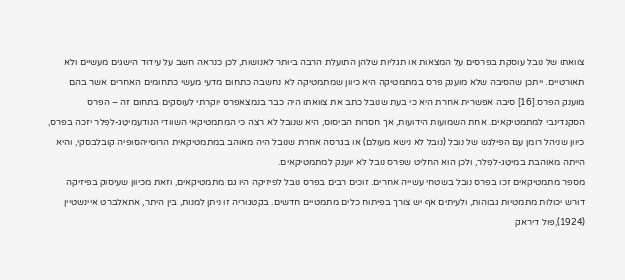צוואתו של נובל עוסקת בפרסים על המצאות או תגליות שלהן התועלת הרבה ביותר לאנושות, לכן כנראה חשב על עידוד הישגים מעשיים ולא תאורטיים. ייתכן שהסיבה שלא מוענק פרס במתמטיקה היא כיוון שמתמטיקה לא נחשבה כתחום מדעי מעשי כתחומים האחרים אשר בהם מוענק הפרס.[16] סיבה אפשרית אחרת היא כי בעת שנובל כתב את צוואתו היה כבר בנמצאפרס יוקרתי לעוסקים בתחום זה – הפרס הסקנדינבי למתמטיקאים. אחת השמועות הידועות, אך חסרות הביסוס, היא שנובל לא רצה כי המתמטיקאי השוודי הנודעמיטַג-לפְלר יזכה בפרס, כיוון שניהל רומן עם הפילגש של נובל (נובל לא נישא מעולם) או בגרסה אחרת שנובל היה מאוהב במתמטיקאית הרוסייהסופיה קובלבסקי, והיא הייתה מאוהבת במיטַג-לפְלר, ולכן הוא החליט שפרס נובל לא יוענק למתמטיקאים.
מספר מתמטיקאים זכו בפרס נובל בשטחי עשייה אחרים. זוכים רבים בפרס נובל לפיזיקה היו גם מתמטיקאים, וזאת מכיוון שעיסוק בפיזיקה דורש יכולות מתמטיות גבוהות, ולעיתים אף יש צורך בפיתוח כלים מתמטיים חדשים. בקטגוריה זו ניתן למנות, בין היתר, אתאלברט איינשטיין (1924),פול דיראק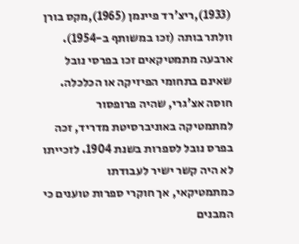(1933),ריצ'רד פיינמן (1965),מקס בורן וולתר בותה (זכו במשותף ב-1954).
ארבעה מתמטיקאים זכו בפרסי נובל שאינם בתחומי הפיזיקה או הכלכלה.
חוסה אצ'גרי, שהיה פרופסור למתמטיקה באוניברסיטת מדריד, זכה בפרס נובל לספרות בשנת 1904. לזכייתו לא היה קשר ישיר לעבודתו כמתמטיקאי, אך חוקרי ספרות טוענים כי המבנים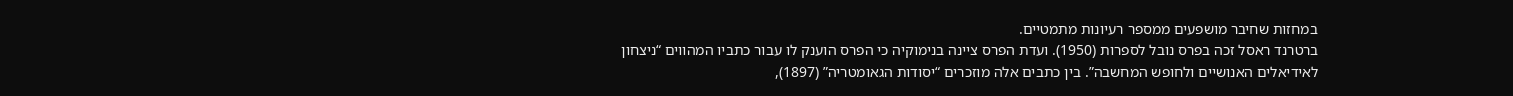במחזות שחיבר מושפעים ממספר רעיונות מתמטיים.
ברטרנד ראסל זכה בפרס נובל לספרות (1950). ועדת הפרס ציינה בנימוקיה כי הפרס הוענק לו עבור כתביו המהווים “ניצחון לאידיאלים האנושיים ולחופש המחשבה”. בין כתבים אלה מוזכרים “יסודות הגאומטריה” (1897),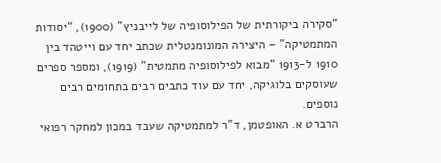“סקירה ביקורתית של הפילוסופיה של לייבניץ” (1900), “יסודות המתמטיקה” – היצירה המונומנטלית שכתב יחד עם וייטהד בין 1910 ל-1913 “מבוא לפילוסופיה מתמטית” (1919), ומספר ספרים שעוסקים בלוגיקה, יחד עם עוד כתבים רבים בתחומים רבים נוספים.
הרברט א. האופטמן, ד”ר למתמטיקה שעבד במכון למחקר רפואי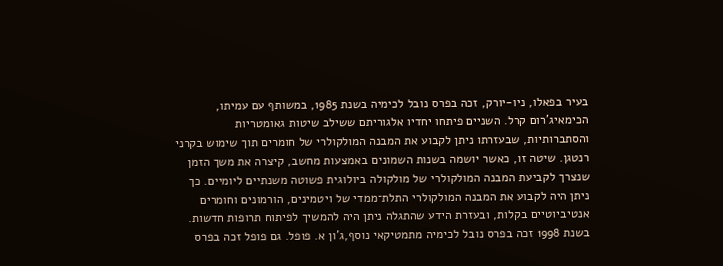בעיר בפאלו, ניו-יורק, זכה בפרס נובל לכימיה בשנת 1985, במשותף עם עמיתו, הכימאיג'רום קרל. השניים פיתחו יחדיו אלגוריתם ששילב שיטות גאומטריות והסתברותיות, שבעזרתו ניתן לקבוע את המבנה המולקולרי של חומרים תוך שימוש בקרני רנטגן. שיטה זו, כאשר יושמה בשנות השמונים באמצעות מחשב, קיצרה את משך הזמן שנצרך לקביעת המבנה המולקולרי של מולקולה ביולוגית פשוטה משנתיים ליומיים. כך ניתן היה לקבוע את המבנה המולקולרי התלת־ממדי של ויטמינים, הורמונים וחומרים אנטיביוטיים בקלות, ובעזרת הידע שהתגלה ניתן היה להמשיך לפיתוח תרופות חדשות.
בשנת 1998 זכה בפרס נובל לכימיה מתמטיקאי נוסף,ג’ון א. פופל. גם פופל זכה בפרס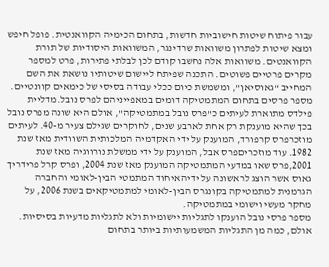עבור פיתוח שיטות חישוביות חדשות, בתחום הכימיה הקוואנטית. פופל חיפש ומצא שיטות לפתרון משוואות שרדינגר, המשוואות היסודיות של תורת הקוואנטים. משוואות אלה נחשבו קודם לכן לבלתי פתירות, פרט למספר מקרים פרטיים פשוטים. התכנה שפיתח ליישום שיטותיו נושאת את השם המחייב “גאוסיאן”, ומשמשת כיום ככלי עבודה בסיסי של כימאים קוונטיים.
מספר פרסים בתחום המתמטיקה דומים במאפייניהם לפרס נובל.מדליית פילדס מתוארת לעיתים כ"פרס נובל במתמטיקה", אולם היא שונה מפרס נובל בכך שהיא מוענקת רק אחת לארבע שנים, לחוקרים שגילם צעיר מ-40. לעיתים מוזכרפרס קרפורד, המוענק על ידי האקדמיה המלכותית השוודית מאז שנת 1982. עוד מוזכריםפרס אבל, המוענק על ידי ממשלת נורווגיה מאז שנת 2001,פרס שאו במדעי המתמטיקה המוענק מאז שנת 2004, ופרס קרל פרידריך גאוס אשר הוצג לראשונה על ידיהאיחוד המתמטי הבין-לאומי והחברה הגרמנית למתמטיקה בקונגרס הבין-לאומי למתמטיקאים בשנת 2006, על מחקר מעשי וישומי במתמטיקה.
מספר פרסי נובל הוענקו לתגליות יישומיות ולא לתגליות מדעיות בסיסיות. אולם, כמה מן התגליות המשמעותיות ביותר בתחום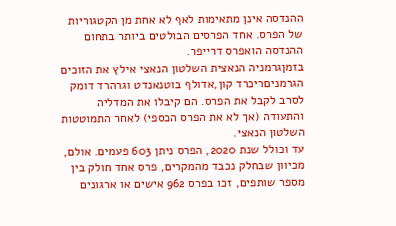ההנדסה אינן מתאימות לאף לא אחת מן הקטגוריות של הפרס. אחד הפרסים הבולטים ביותר בתחום ההנדסה הואפרס דרייפר.
בזמןגרמניה הנאצית השלטון הנאצי אילץ את הזוכים הגרמניםריכרד קון,אדולף בוטנאנדט וגרהרד דומק לסרב לקבל את הפרס. הם קיבלו את המדליה והתעודה (אך לא את הפרס הכספי) לאחר התמוטטות השלטון הנאצי.
עד וכולל שנת 2020, הפרס ניתן 603 פעמים. אולם, מכיוון שבחלק נכבד מהמקרים, פרס אחד חולק בין מספר שותפים, זכו בפרס 962 אישים או ארגונים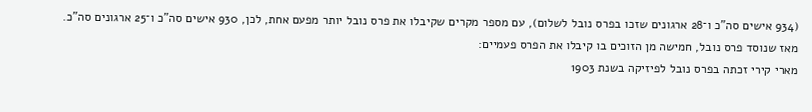(934 אישים סה"כ ו־28 ארגונים שזכו בפרס נובל לשלום), עם מספר מקרים שקיבלו את פרס נובל יותר מפעם אחת, לכן, 930 אישים סה"כ ו־25 ארגונים סה"כ.
מאז שנוסד פרס נובל, חמישה מן הזוכים בו קיבלו את הפרס פעמיים:
מארי קירי זכתה בפרס נובל לפיזיקה בשנת 1903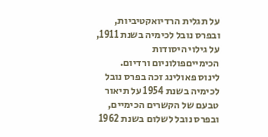על תגלית הרדיואקטיביות, ובפרס נובל לכימיה בשנת 1911, על גילוי היסודות הכימייםפולוניום ורדיום.
לינוס פאולינג זכה בפרס נובל לכימיה בשנת 1954 על תיאור טבעם של הקשרים הכימיים, ובפרס נובל לשלום בשנת 1962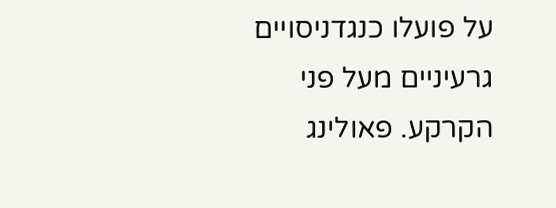על פועלו כנגדניסויים גרעיניים מעל פני הקרקע. פאולינג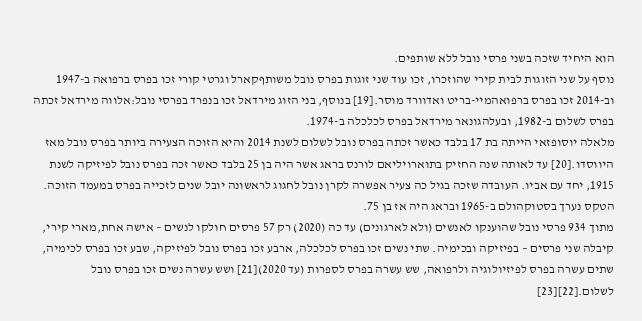הוא היחיד שזכה בשני פרסי נובל ללא שותפים.
נוסף על שני הזוגות לבית קירי שהוזכרו, זכו עוד שני זוגות בפרס נובל משותףקארל וגרטי קורי זכו בפרס ברפואה ב-1947 וב-2014 זכו בפרס ברפואהמיי-בריט ואדוורד מוסר.[19] בנוסף, בני הזוג מירדאל זכו בנפרד בפרסי נובל:אלווה מירדאל זכתה בפרס לשלום ב-1982, ובעלהגונאר מירדאל בפרס לכלכלה ב-1974.
מלאלה יוסופזאי הייתה בת 17 בלבד כאשר זכתה בפרס נובל לשלום לשנת 2014 והיא הזוכה הצעירה ביותר בפרס נובל מאז היווסדו.[20] עד לאותה שנה החזיק בתוארויליאם לורנס בראג אשר היה בן 25 בלבד כאשר זכה בפרס נובל לפיזיקה לשנת 1915, יחד עם אביו. העובדה שזכה בגיל כה צעיר אפשרה לקרן נובל לחגוג לראשונה יובל שנים לזכייה בפרס במעמד הזוכה. הטקס נערך בסטוקהולם ב-1965 ובראג היה אז בן 75.
מתוך 934 פרסי נובל שהוענקו לאנשים (ולא לארגונים) עד כה (2020) רק 57 פרסים חולקו לנשים – אישה אחת,מארי קירי, קיבלה שני פרסים – בפיזיקה ובכימיה. שתי נשים זכו בפרס לכלכלה, ארבע זכו בפרס נובל לפיזיקה, שבע זכו בפרס לכימיה, שתים עשרה בפרס לפיזיולוגיה ולרפואה, שש עשרה בפרס לספרות (עד 2020)[21] ושש עשרה נשים זכו בפרס נובל לשלום.[22][23]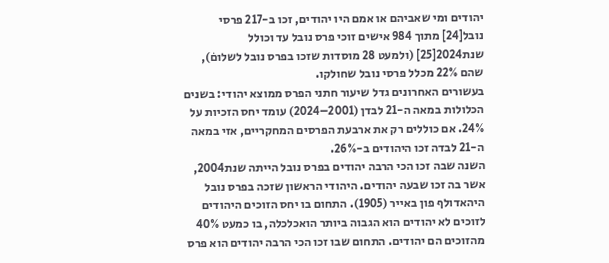יהודים ומי שאביהם או אמם היו יהודים, זכו ב-217 פרסי נובל[24] מתוך 984 אישים זוכי פרס נובל עד וכולל שנת2024[25] (ולמעט 28 מוסדות שזכו בפרס נובל לשלוםׂ), שהם 22% מכלל פרסי נובל שחולקו.
בעשורים האחרונים גדל שיעור חתני הפרס ממוצא יהודי: בשנים הכלולות במאה ה-21 לבדן (2001–2024) עומד יחס הזכיות על 24%. אם כוללים רק את ארבעת הפרסים המחקריים, אזי במאה ה-21 לבדה זכו היהודים ב-26%.
השנה שבה זכו הכי הרבה יהודים בפרס נובל הייתה שנת2004, אשר בה זכו שבעה יהודים. היהודי הראשון שזכה בפרס נובל היהאדולף פון באייר (1905). התחום בו יחס הזוכים היהודים לזוכים לא יהודים הוא הגבוה ביותר הואכלכלה, בו כמעט 40% מהזוכים הם יהודים. התחום שבו זכו הכי הרבה יהודים הוא פרס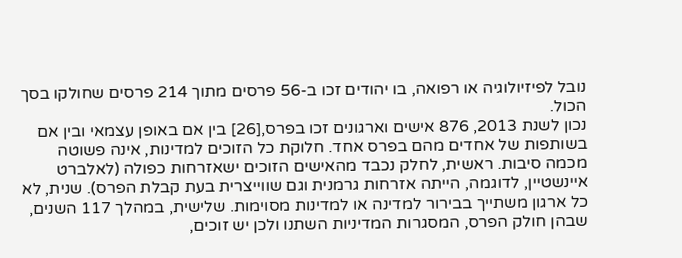נובל לפיזיולוגיה או רפואה, בו יהודים זכו ב-56 פרסים מתוך 214 פרסים שחולקו בסך הכול.
נכון לשנת 2013, 876 אישים וארגונים זכו בפרס,[26] בין אם באופן עצמאי ובין אם בשותפות של אחדים מהם בפרס אחד. חלוקת כל הזוכים למדינות, אינה פשוטה מכמה סיבות. ראשית, לחלק נכבד מהאישים הזוכים ישאזרחות כפולה (לאלברט איינשטיין, לדוגמה, הייתה אזרחות גרמנית וגם שווייצרית בעת קבלת הפרס). שנית, לא כל ארגון משתייך בבירור למדינה או למדינות מסוימות. שלישית, במהלך 117 השנים, שבהן חולק הפרס, המסגרות המדיניות השתנו ולכן יש זוכים,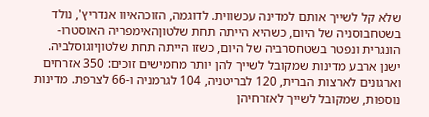שלא קל לשייך אותם למדינה עכשווית. לדוגמה, הזוכהאיוו אנדריץ', נולד בשטחבוסניה של היום, כשהיא הייתה תחת שלטוןהאימפריה האוסטרו-הונגרית ונפטר בשטחסרביה של היום, כשזו הייתה תחת שלטוןיוגוסלביה.
ישנן ארבע מדינות שמקובל לשייך להן יותר מחמישים זוכים: 350 אזרחים וארגונים לארצות הברית, 120 לבריטניה, 104 לגרמניה ו-66 לצרפת. מדינות נוספות, שמקובל לשייך לאזרחיהן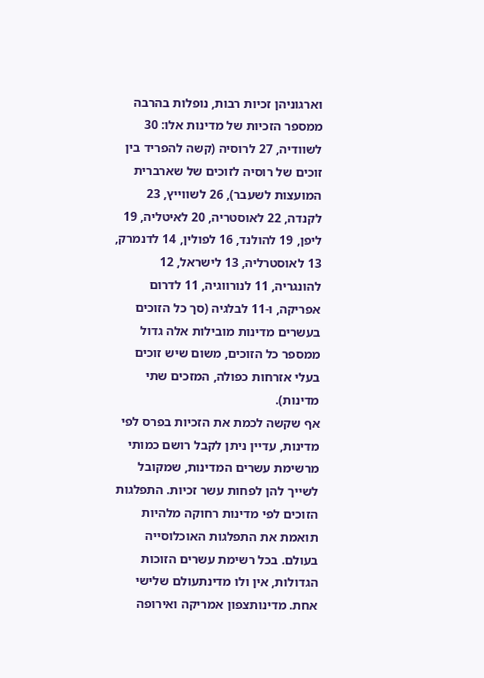וארגוניהן זכיות רבות, נופלות בהרבה ממספר הזכיות של מדינות אלו: 30 לשוודיה, 27 לרוסיה (קשה להפריד בין זוכים של רוסיה לזוכים של שארברית המועצות לשעבר), 26 לשווייץ, 23 לקנדה, 22 לאוסטריה, 20 לאיטליה, 19 ליפן, 19 להולנד, 16 לפולין, 14 לדנמרק, 13 לאוסטרליה, 13 לישראל, 12 להונגריה, 11 לנורווגיה, 11 לדרום אפריקה, ו-11 לבלגיה (סך כל הזוכים בעשרים מדינות מובילות אלה גדול ממספר כל הזוכים, משום שיש זוכים בעלי אזרחות כפולה, המזכים שתי מדינות).
אף שקשה לכמת את הזכיות בפרס לפי מדינות, עדיין ניתן לקבל רושם כמותי מרשימת עשרים המדינות, שמקובל לשייך להן לפחות עשר זכיות. התפלגות הזוכים לפי מדינות רחוקה מלהיות תואמת את התפלגות האוכלוסייה בעולם. בכל רשימת עשרים הזוכות הגדולות, אין ולו מדינתעולם שלישי אחת. מדינותצפון אמריקה ואירופה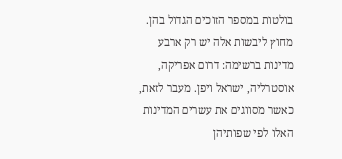בולטות במספר הזוכים הגדול בהן. מחוץ ליבשות אלה יש רק ארבע מדינות ברשימה: דרום אפריקה, אוסטרליה, ישראל ויפן. מעבר לזאת, כאשר מסווגים את עשרים המדינות האלו לפי שפותיהן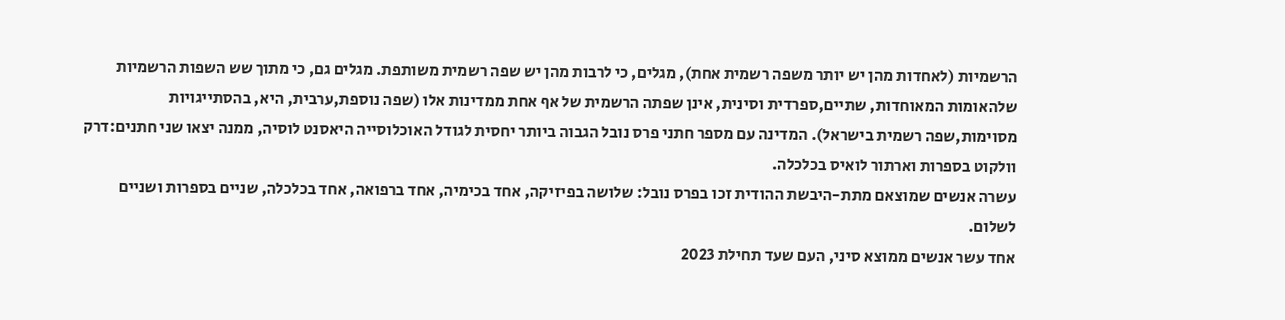הרשמיות (לאחדות מהן יש יותר משפה רשמית אחת), מגלים, כי לרבות מהן יש שפה רשמית משותפת. מגלים גם, כי מתוך שש השפות הרשמיות שלהאומות המאוחדות, שתיים,ספרדית וסינית, אינן שפתה הרשמית של אף אחת ממדינות אלו (שפה נוספת,ערבית, היא, בהסתייגויות מסוימות,שפה רשמית בישראל). המדינה עם מספר חתני פרס נובל הגבוה ביותר יחסית לגודל האוכלוסייה היאסנט לוסיה, ממנה יצאו שני חתנים:דרק וולקוט בספרות וארתור לואיס בכלכלה.
עשרה אנשים שמוצאם מתת-היבשת ההודית זכו בפרס נובל: שלושה בפיזיקה, אחד בכימיה, אחד ברפואה, אחד בכלכלה, שניים בספרות ושניים לשלום.
אחד עשר אנשים ממוצא סיני, העם שעד תחילת 2023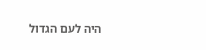היה לעם הגדול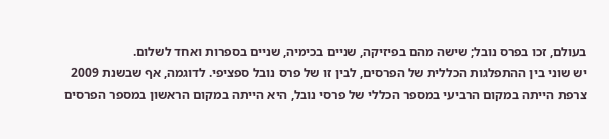בעולם, זכו בפרס נובל; שישה מהם בפיזיקה, שניים בכימיה, שניים בספרות ואחד לשלום.
יש שוני בין ההתפלגות הכללית של הפרסים, לבין זו של פרס נובל ספציפי. לדוגמה, אף שבשנת 2009 צרפת הייתה במקום הרביעי במספר הכללי של פרסי נובל, היא הייתה במקום הראשון במספר הפרסים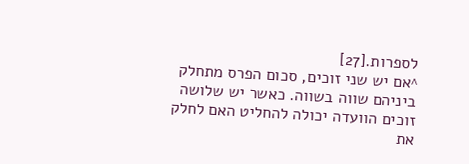לספרות.[27]
^אם יש שני זוכים, סכום הפרס מתחלק ביניהם שווה בשווה. כאשר יש שלושה זוכים הוועדה יכולה להחליט האם לחלק את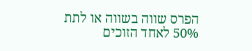הפרס שווה בשווה או לתת 50% לאחד הזוכים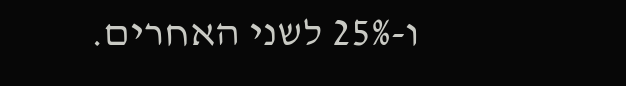ו-25% לשני האחרים.